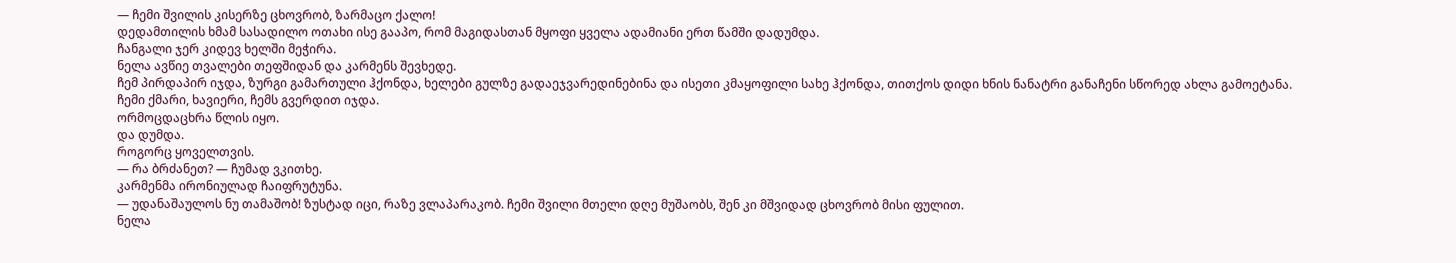— ჩემი შვილის კისერზე ცხოვრობ, ზარმაცო ქალო!
დედამთილის ხმამ სასადილო ოთახი ისე გააპო, რომ მაგიდასთან მყოფი ყველა ადამიანი ერთ წამში დადუმდა.
ჩანგალი ჯერ კიდევ ხელში მეჭირა.
ნელა ავწიე თვალები თეფშიდან და კარმენს შევხედე.
ჩემ პირდაპირ იჯდა, ზურგი გამართული ჰქონდა, ხელები გულზე გადაეჯვარედინებინა და ისეთი კმაყოფილი სახე ჰქონდა, თითქოს დიდი ხნის ნანატრი განაჩენი სწორედ ახლა გამოეტანა.
ჩემი ქმარი, ხავიერი, ჩემს გვერდით იჯდა.
ორმოცდაცხრა წლის იყო.
და დუმდა.
როგორც ყოველთვის.
— რა ბრძანეთ? — ჩუმად ვკითხე.
კარმენმა ირონიულად ჩაიფრუტუნა.
— უდანაშაულოს ნუ თამაშობ! ზუსტად იცი, რაზე ვლაპარაკობ. ჩემი შვილი მთელი დღე მუშაობს, შენ კი მშვიდად ცხოვრობ მისი ფულით.
ნელა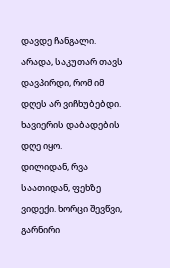დავდე ჩანგალი.
არადა, საკუთარ თავს დავპირდი, რომ იმ დღეს არ ვიჩხუბებდი.
ხავიერის დაბადების დღე იყო.
დილიდან, რვა საათიდან, ფეხზე ვიდექი. ხორცი შევწვი, გარნირი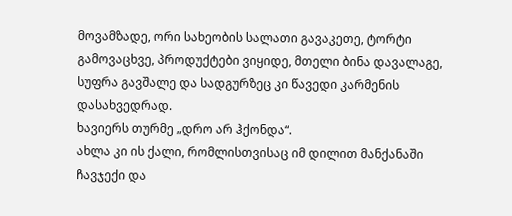მოვამზადე, ორი სახეობის სალათი გავაკეთე, ტორტი გამოვაცხვე, პროდუქტები ვიყიდე, მთელი ბინა დავალაგე, სუფრა გავშალე და სადგურზეც კი წავედი კარმენის დასახვედრად.
ხავიერს თურმე „დრო არ ჰქონდა“.
ახლა კი ის ქალი, რომლისთვისაც იმ დილით მანქანაში ჩავჯექი და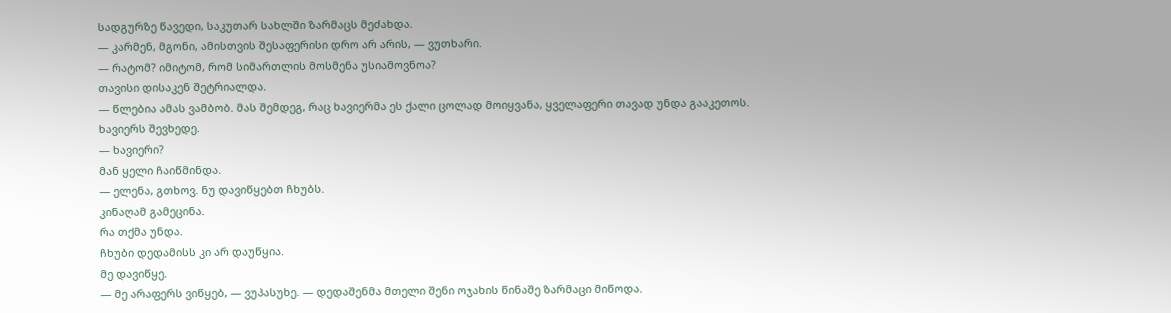სადგურზე წავედი, საკუთარ სახლში ზარმაცს მეძახდა.
— კარმენ, მგონი, ამისთვის შესაფერისი დრო არ არის, — ვუთხარი.
— რატომ? იმიტომ, რომ სიმართლის მოსმენა უსიამოვნოა?
თავისი დისაკენ შეტრიალდა.
— წლებია ამას ვამბობ. მას შემდეგ, რაც ხავიერმა ეს ქალი ცოლად მოიყვანა, ყველაფერი თავად უნდა გააკეთოს.
ხავიერს შევხედე.
— ხავიერი?
მან ყელი ჩაიწმინდა.
— ელენა, გთხოვ. ნუ დავიწყებთ ჩხუბს.
კინაღამ გამეცინა.
რა თქმა უნდა.
ჩხუბი დედამისს კი არ დაუწყია.
მე დავიწყე.
— მე არაფერს ვიწყებ, — ვუპასუხე. — დედაშენმა მთელი შენი ოჯახის წინაშე ზარმაცი მიწოდა.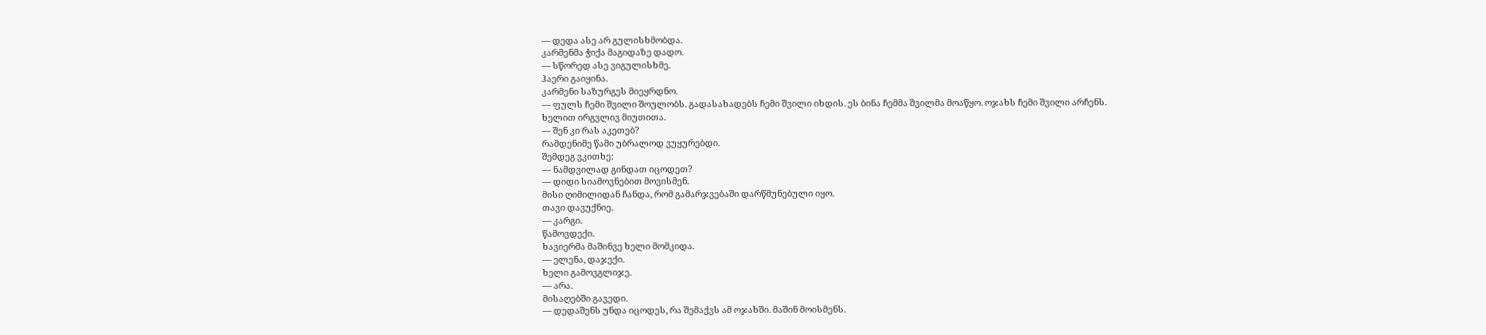— დედა ასე არ გულისხმობდა.
კარმენმა ჭიქა მაგიდაზე დადო.
— სწორედ ასე ვიგულისხმე.
ჰაერი გაიყინა.
კარმენი საზურგეს მიეყრდნო.
— ფულს ჩემი შვილი შოულობს. გადასახადებს ჩემი შვილი იხდის. ეს ბინა ჩემმა შვილმა მოაწყო. ოჯახს ჩემი შვილი არჩენს.
ხელით ირგვლივ მიუთითა.
— შენ კი რას აკეთებ?
რამდენიმე წამი უბრალოდ ვუყურებდი.
შემდეგ ვკითხე:
— ნამდვილად გინდათ იცოდეთ?
— დიდი სიამოვნებით მოვისმენ.
მისი ღიმილიდან ჩანდა, რომ გამარჯვებაში დარწმუნებული იყო.
თავი დავუქნიე.
— კარგი.
წამოვდექი.
ხავიერმა მაშინვე ხელი მომკიდა.
— ელენა, დაჯექი.
ხელი გამოვგლიჯე.
— არა.
მისაღებში გავედი.
— დედაშენს უნდა იცოდეს, რა შემაქვს ამ ოჯახში. მაშინ მოისმენს.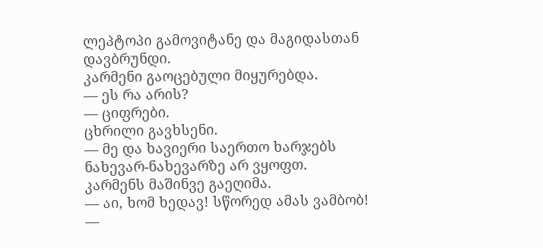ლეპტოპი გამოვიტანე და მაგიდასთან დავბრუნდი.
კარმენი გაოცებული მიყურებდა.
— ეს რა არის?
— ციფრები.
ცხრილი გავხსენი.
— მე და ხავიერი საერთო ხარჯებს ნახევარ-ნახევარზე არ ვყოფთ.
კარმენს მაშინვე გაეღიმა.
— აი, ხომ ხედავ! სწორედ ამას ვამბობ!
—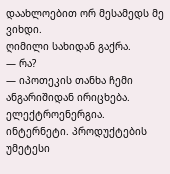დაახლოებით ორ მესამედს მე ვიხდი.
ღიმილი სახიდან გაქრა.
— რა?
— იპოთეკის თანხა ჩემი ანგარიშიდან ირიცხება. ელექტროენერგია. ინტერნეტი. პროდუქტების უმეტესი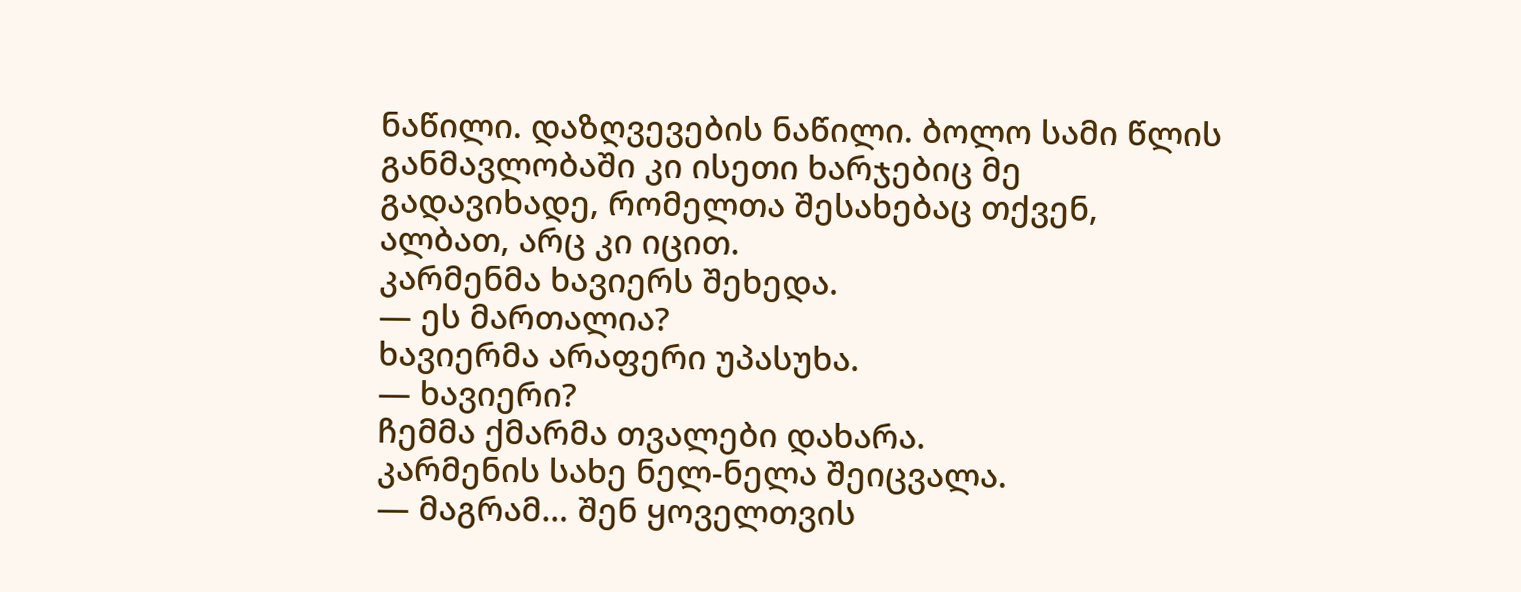ნაწილი. დაზღვევების ნაწილი. ბოლო სამი წლის განმავლობაში კი ისეთი ხარჯებიც მე გადავიხადე, რომელთა შესახებაც თქვენ, ალბათ, არც კი იცით.
კარმენმა ხავიერს შეხედა.
— ეს მართალია?
ხავიერმა არაფერი უპასუხა.
— ხავიერი?
ჩემმა ქმარმა თვალები დახარა.
კარმენის სახე ნელ-ნელა შეიცვალა.
— მაგრამ… შენ ყოველთვის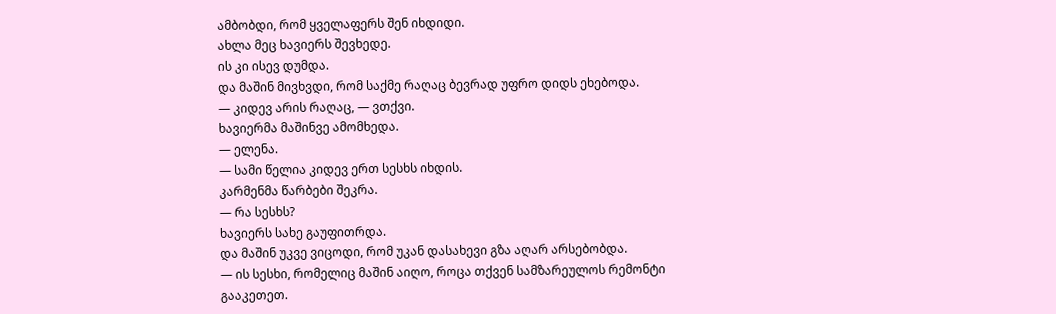ამბობდი, რომ ყველაფერს შენ იხდიდი.
ახლა მეც ხავიერს შევხედე.
ის კი ისევ დუმდა.
და მაშინ მივხვდი, რომ საქმე რაღაც ბევრად უფრო დიდს ეხებოდა.
— კიდევ არის რაღაც, — ვთქვი.
ხავიერმა მაშინვე ამომხედა.
— ელენა.
— სამი წელია კიდევ ერთ სესხს იხდის.
კარმენმა წარბები შეკრა.
— რა სესხს?
ხავიერს სახე გაუფითრდა.
და მაშინ უკვე ვიცოდი, რომ უკან დასახევი გზა აღარ არსებობდა.
— ის სესხი, რომელიც მაშინ აიღო, როცა თქვენ სამზარეულოს რემონტი გააკეთეთ.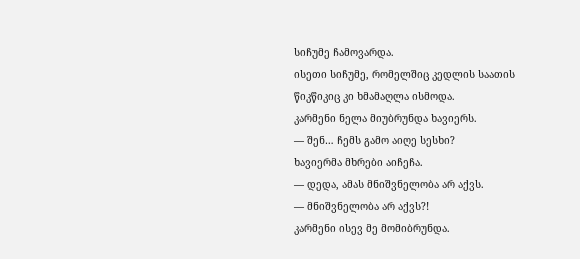სიჩუმე ჩამოვარდა.
ისეთი სიჩუმე, რომელშიც კედლის საათის წიკწიკიც კი ხმამაღლა ისმოდა.
კარმენი ნელა მიუბრუნდა ხავიერს.
— შენ… ჩემს გამო აიღე სესხი?
ხავიერმა მხრები აიჩეჩა.
— დედა, ამას მნიშვნელობა არ აქვს.
— მნიშვნელობა არ აქვს?!
კარმენი ისევ მე მომიბრუნდა.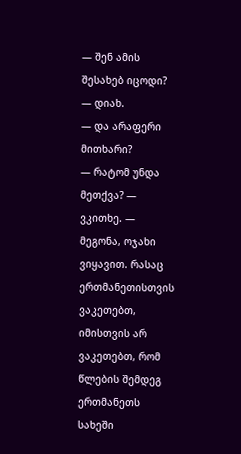— შენ ამის შესახებ იცოდი?
— დიახ.
— და არაფერი მითხარი?
— რატომ უნდა მეთქვა? — ვკითხე. — მეგონა, ოჯახი ვიყავით. რასაც ერთმანეთისთვის ვაკეთებთ, იმისთვის არ ვაკეთებთ, რომ წლების შემდეგ ერთმანეთს სახეში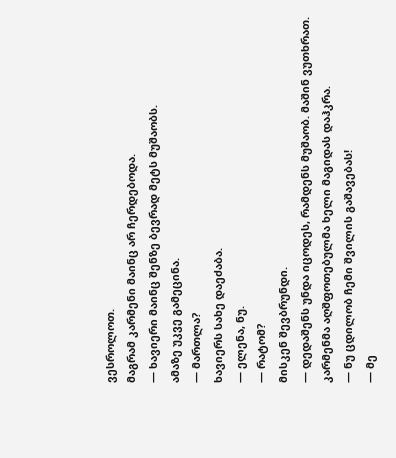ვესროლოთ.
მაგრამ კარმენი მაინც არ ჩერდებოდა.
— ხავიერი მაინც შენზე ბევრად მეტს მუშაობს.
ამაზე უკვე გამეცინა.
— მართლა?
ხავიერს სახე დაეძაბა.
— ელენა, ნუ.
— რატომ?
მისკენ შევბრუნდი.
— დედაშენს უნდა იცოდეს, რამდენს მუშაობ. მაშინ ვუთხრათ.
კარმენმა აღშფოთებულმა ხელი მაგიდას დაჰკრა.
— ნუ ცდილობ ჩემი შვილის გაშავებას!
— მე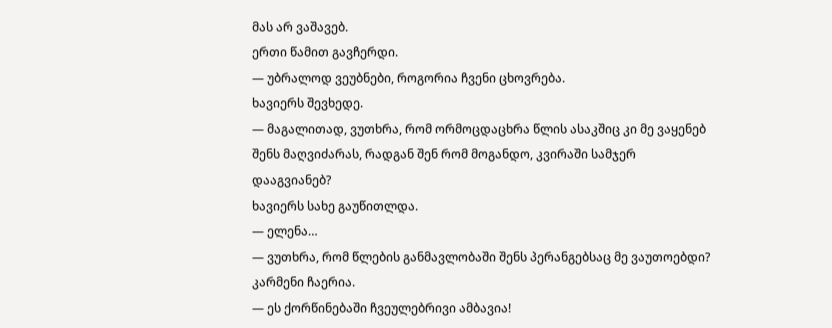მას არ ვაშავებ.
ერთი წამით გავჩერდი.
— უბრალოდ ვეუბნები, როგორია ჩვენი ცხოვრება.
ხავიერს შევხედე.
— მაგალითად, ვუთხრა, რომ ორმოცდაცხრა წლის ასაკშიც კი მე ვაყენებ შენს მაღვიძარას, რადგან შენ რომ მოგანდო, კვირაში სამჯერ დააგვიანებ?
ხავიერს სახე გაუწითლდა.
— ელენა…
— ვუთხრა, რომ წლების განმავლობაში შენს პერანგებსაც მე ვაუთოებდი?
კარმენი ჩაერია.
— ეს ქორწინებაში ჩვეულებრივი ამბავია!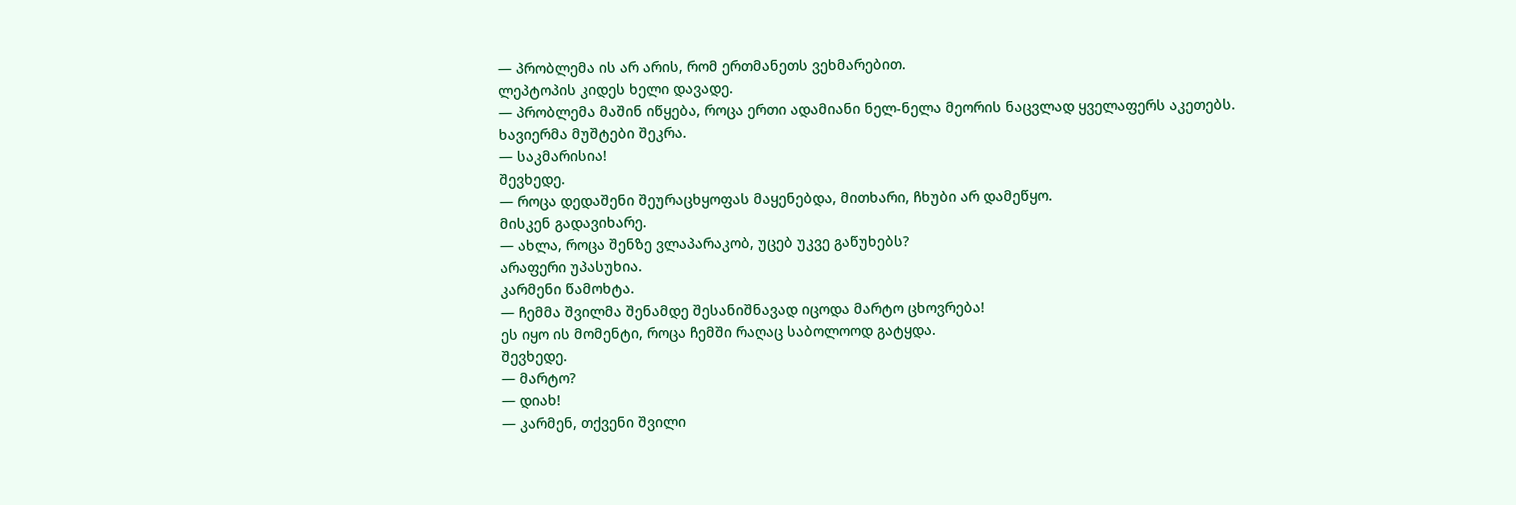— პრობლემა ის არ არის, რომ ერთმანეთს ვეხმარებით.
ლეპტოპის კიდეს ხელი დავადე.
— პრობლემა მაშინ იწყება, როცა ერთი ადამიანი ნელ-ნელა მეორის ნაცვლად ყველაფერს აკეთებს.
ხავიერმა მუშტები შეკრა.
— საკმარისია!
შევხედე.
— როცა დედაშენი შეურაცხყოფას მაყენებდა, მითხარი, ჩხუბი არ დამეწყო.
მისკენ გადავიხარე.
— ახლა, როცა შენზე ვლაპარაკობ, უცებ უკვე გაწუხებს?
არაფერი უპასუხია.
კარმენი წამოხტა.
— ჩემმა შვილმა შენამდე შესანიშნავად იცოდა მარტო ცხოვრება!
ეს იყო ის მომენტი, როცა ჩემში რაღაც საბოლოოდ გატყდა.
შევხედე.
— მარტო?
— დიახ!
— კარმენ, თქვენი შვილი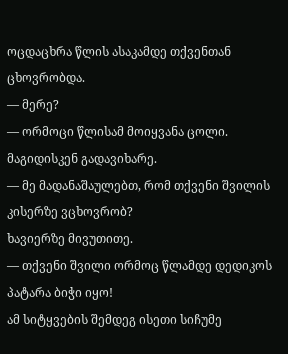ოცდაცხრა წლის ასაკამდე თქვენთან ცხოვრობდა.
— მერე?
— ორმოცი წლისამ მოიყვანა ცოლი.
მაგიდისკენ გადავიხარე.
— მე მადანაშაულებთ, რომ თქვენი შვილის კისერზე ვცხოვრობ?
ხავიერზე მივუთითე.
— თქვენი შვილი ორმოც წლამდე დედიკოს პატარა ბიჭი იყო!
ამ სიტყვების შემდეგ ისეთი სიჩუმე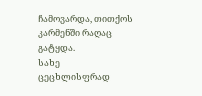ჩამოვარდა, თითქოს კარმენში რაღაც გატყდა.
სახე ცეცხლისფრად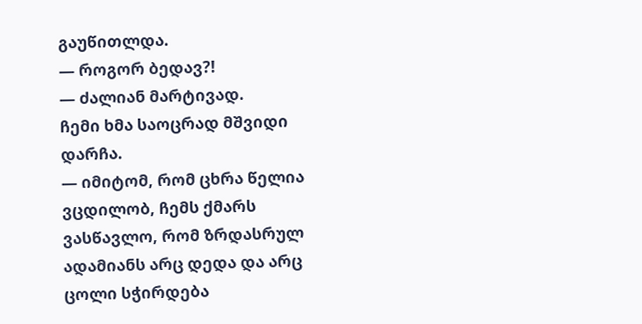გაუწითლდა.
— როგორ ბედავ?!
— ძალიან მარტივად.
ჩემი ხმა საოცრად მშვიდი დარჩა.
— იმიტომ, რომ ცხრა წელია ვცდილობ, ჩემს ქმარს ვასწავლო, რომ ზრდასრულ ადამიანს არც დედა და არც ცოლი სჭირდება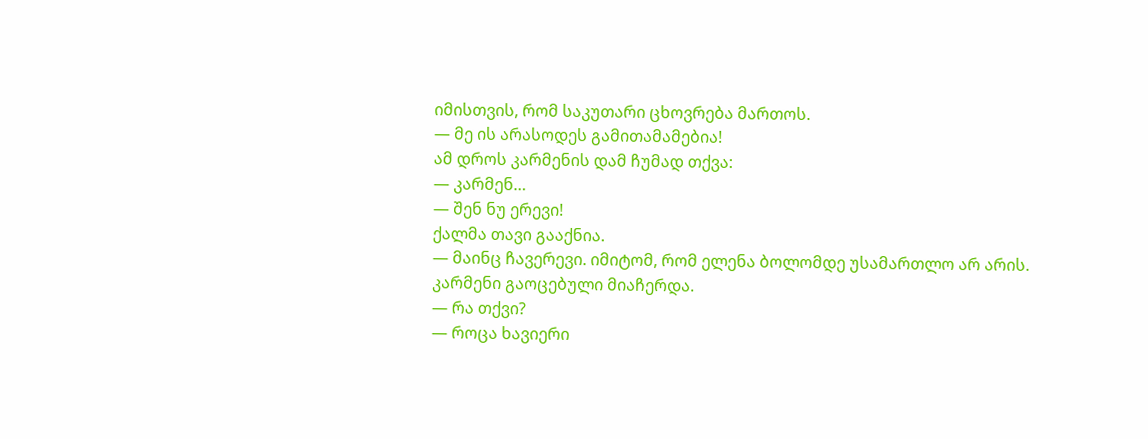იმისთვის, რომ საკუთარი ცხოვრება მართოს.
— მე ის არასოდეს გამითამამებია!
ამ დროს კარმენის დამ ჩუმად თქვა:
— კარმენ…
— შენ ნუ ერევი!
ქალმა თავი გააქნია.
— მაინც ჩავერევი. იმიტომ, რომ ელენა ბოლომდე უსამართლო არ არის.
კარმენი გაოცებული მიაჩერდა.
— რა თქვი?
— როცა ხავიერი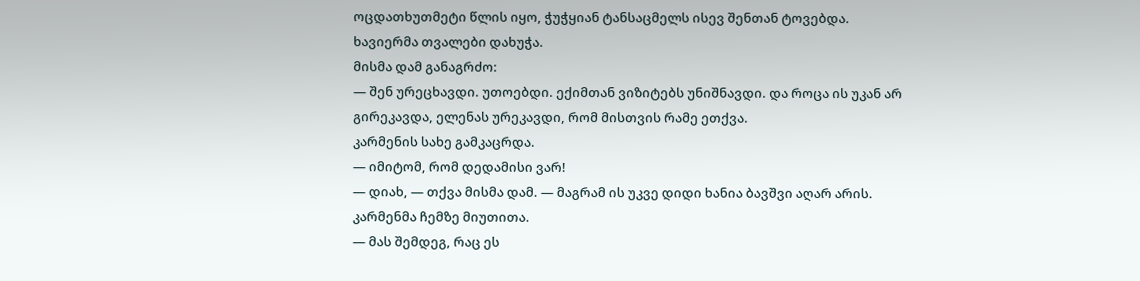ოცდათხუთმეტი წლის იყო, ჭუჭყიან ტანსაცმელს ისევ შენთან ტოვებდა.
ხავიერმა თვალები დახუჭა.
მისმა დამ განაგრძო:
— შენ ურეცხავდი. უთოებდი. ექიმთან ვიზიტებს უნიშნავდი. და როცა ის უკან არ გირეკავდა, ელენას ურეკავდი, რომ მისთვის რამე ეთქვა.
კარმენის სახე გამკაცრდა.
— იმიტომ, რომ დედამისი ვარ!
— დიახ, — თქვა მისმა დამ. — მაგრამ ის უკვე დიდი ხანია ბავშვი აღარ არის.
კარმენმა ჩემზე მიუთითა.
— მას შემდეგ, რაც ეს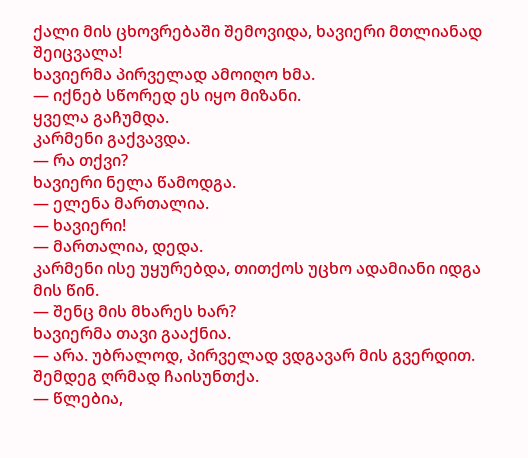ქალი მის ცხოვრებაში შემოვიდა, ხავიერი მთლიანად შეიცვალა!
ხავიერმა პირველად ამოიღო ხმა.
— იქნებ სწორედ ეს იყო მიზანი.
ყველა გაჩუმდა.
კარმენი გაქვავდა.
— რა თქვი?
ხავიერი ნელა წამოდგა.
— ელენა მართალია.
— ხავიერი!
— მართალია, დედა.
კარმენი ისე უყურებდა, თითქოს უცხო ადამიანი იდგა მის წინ.
— შენც მის მხარეს ხარ?
ხავიერმა თავი გააქნია.
— არა. უბრალოდ, პირველად ვდგავარ მის გვერდით.
შემდეგ ღრმად ჩაისუნთქა.
— წლებია,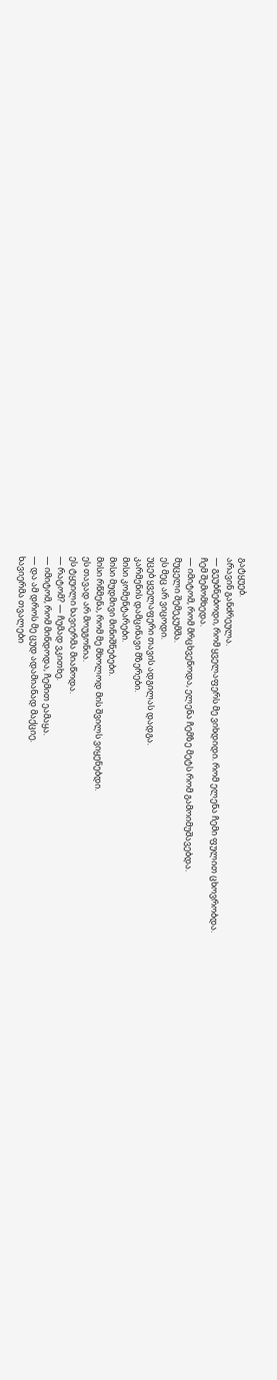გატყუებ.
არავინ განძრეულა.
— გეუბნებოდი, რომ ყველაფერს მე ვიხდიდი. რომ ელენა ჩემი ფულით ცხოვრობდა.
ჩემ შემომხედა.
— იმიტომ, რომ მრცხვენოდა, ელენა ჩემზე მეტს რომ გამოიმუშავებდა.
მუცელი შემეკუმშა.
ეს მეც არ ვიცოდი.
უცებ ყველაფერი თავის ადგილას დადგა.
კარმენის დამცინავი მზერები.
მისი კომენტარები.
მისი მუდმივი მინიშნებები.
მისი რწმენა, რომ მე მხოლოდ მის შვილს ვიყენებდი.
ეს თავად არ მოუგონია.
ეს ტყუილი ხავიერმა მიაწოდა.
— რატომ? — ჩუმად ვკითხე.
— იმიტომ, რომ მინდოდა, ჩემით ეამაყა.
— და ამ დროს მე ცუდ ადამიანად მაქციე.
ხავიერმა თვალები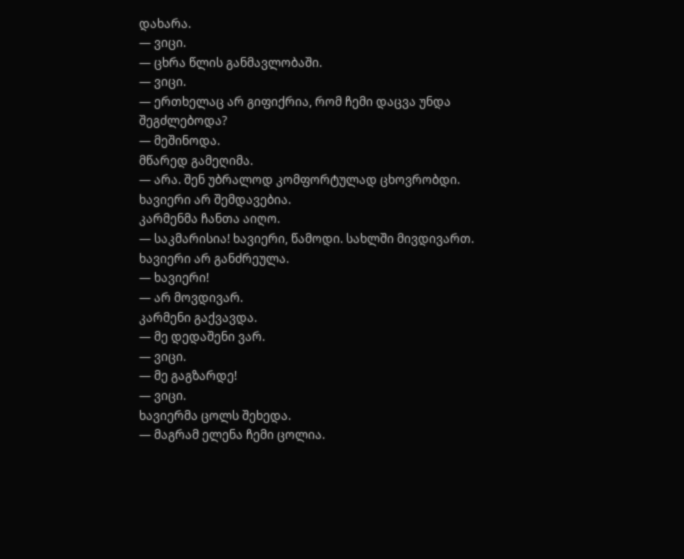დახარა.
— ვიცი.
— ცხრა წლის განმავლობაში.
— ვიცი.
— ერთხელაც არ გიფიქრია, რომ ჩემი დაცვა უნდა შეგძლებოდა?
— მეშინოდა.
მწარედ გამეღიმა.
— არა. შენ უბრალოდ კომფორტულად ცხოვრობდი.
ხავიერი არ შემდავებია.
კარმენმა ჩანთა აიღო.
— საკმარისია! ხავიერი, წამოდი. სახლში მივდივართ.
ხავიერი არ განძრეულა.
— ხავიერი!
— არ მოვდივარ.
კარმენი გაქვავდა.
— მე დედაშენი ვარ.
— ვიცი.
— მე გაგზარდე!
— ვიცი.
ხავიერმა ცოლს შეხედა.
— მაგრამ ელენა ჩემი ცოლია.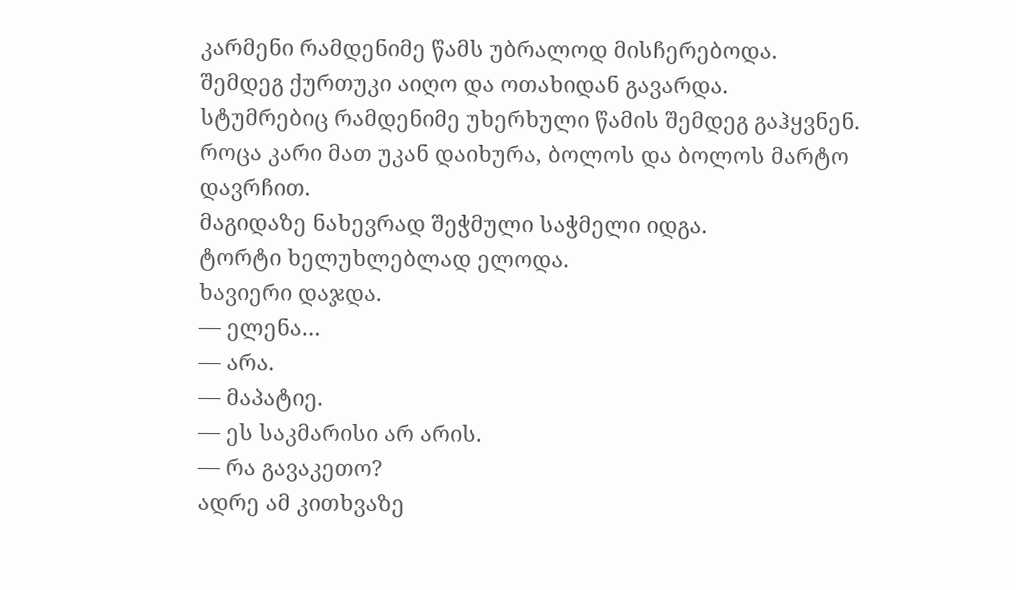კარმენი რამდენიმე წამს უბრალოდ მისჩერებოდა.
შემდეგ ქურთუკი აიღო და ოთახიდან გავარდა.
სტუმრებიც რამდენიმე უხერხული წამის შემდეგ გაჰყვნენ.
როცა კარი მათ უკან დაიხურა, ბოლოს და ბოლოს მარტო დავრჩით.
მაგიდაზე ნახევრად შეჭმული საჭმელი იდგა.
ტორტი ხელუხლებლად ელოდა.
ხავიერი დაჯდა.
— ელენა…
— არა.
— მაპატიე.
— ეს საკმარისი არ არის.
— რა გავაკეთო?
ადრე ამ კითხვაზე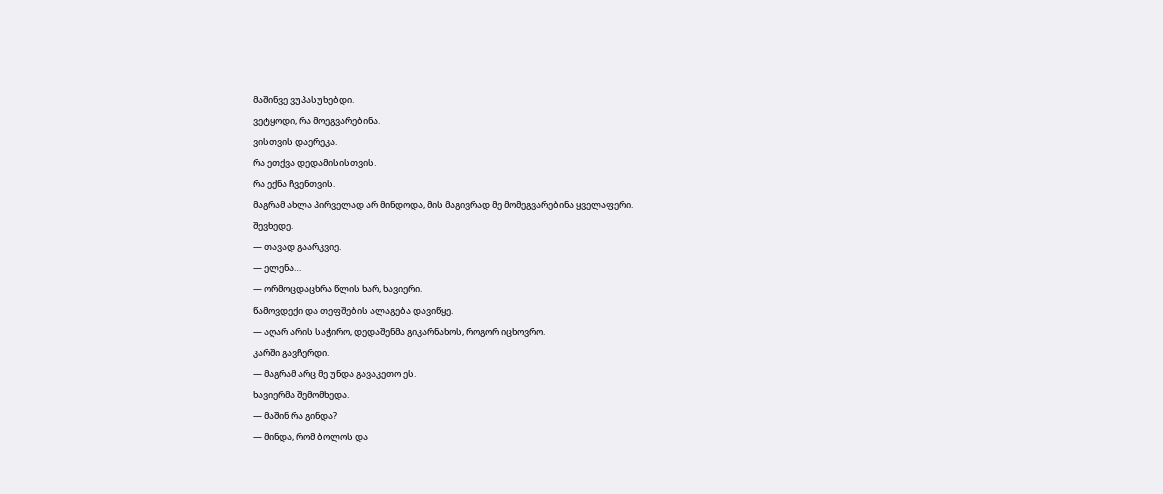მაშინვე ვუპასუხებდი.
ვეტყოდი, რა მოეგვარებინა.
ვისთვის დაერეკა.
რა ეთქვა დედამისისთვის.
რა ექნა ჩვენთვის.
მაგრამ ახლა პირველად არ მინდოდა, მის მაგივრად მე მომეგვარებინა ყველაფერი.
შევხედე.
— თავად გაარკვიე.
— ელენა…
— ორმოცდაცხრა წლის ხარ, ხავიერი.
წამოვდექი და თეფშების ალაგება დავიწყე.
— აღარ არის საჭირო, დედაშენმა გიკარნახოს, როგორ იცხოვრო.
კარში გავჩერდი.
— მაგრამ არც მე უნდა გავაკეთო ეს.
ხავიერმა შემომხედა.
— მაშინ რა გინდა?
— მინდა, რომ ბოლოს და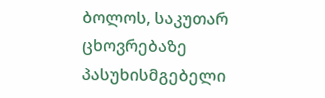ბოლოს, საკუთარ ცხოვრებაზე პასუხისმგებელი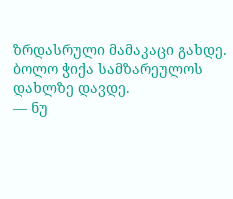ზრდასრული მამაკაცი გახდე.
ბოლო ჭიქა სამზარეულოს დახლზე დავდე.
— ნუ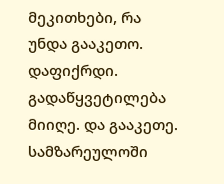მეკითხები, რა უნდა გააკეთო. დაფიქრდი. გადაწყვეტილება მიიღე. და გააკეთე.
სამზარეულოში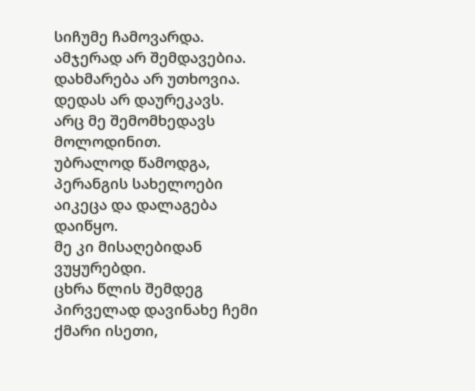სიჩუმე ჩამოვარდა.
ამჯერად არ შემდავებია.
დახმარება არ უთხოვია.
დედას არ დაურეკავს.
არც მე შემომხედავს მოლოდინით.
უბრალოდ წამოდგა, პერანგის სახელოები აიკეცა და დალაგება დაიწყო.
მე კი მისაღებიდან ვუყურებდი.
ცხრა წლის შემდეგ პირველად დავინახე ჩემი ქმარი ისეთი,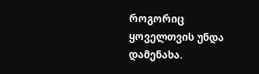როგორიც ყოველთვის უნდა დამენახა.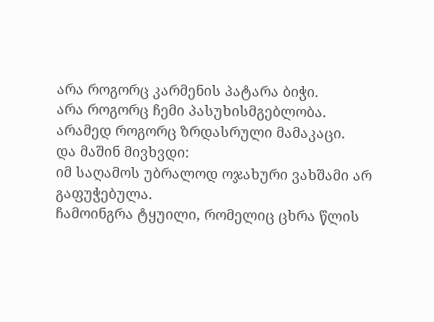არა როგორც კარმენის პატარა ბიჭი.
არა როგორც ჩემი პასუხისმგებლობა.
არამედ როგორც ზრდასრული მამაკაცი.
და მაშინ მივხვდი:
იმ საღამოს უბრალოდ ოჯახური ვახშამი არ გაფუჭებულა.
ჩამოინგრა ტყუილი, რომელიც ცხრა წლის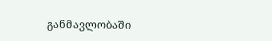განმავლობაში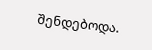შენდებოდა.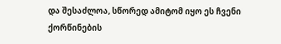და შესაძლოა, სწორედ ამიტომ იყო ეს ჩვენი ქორწინების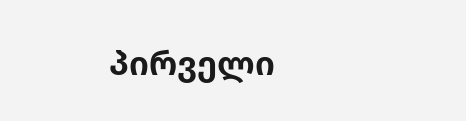პირველი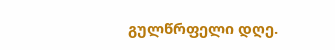გულწრფელი დღე.